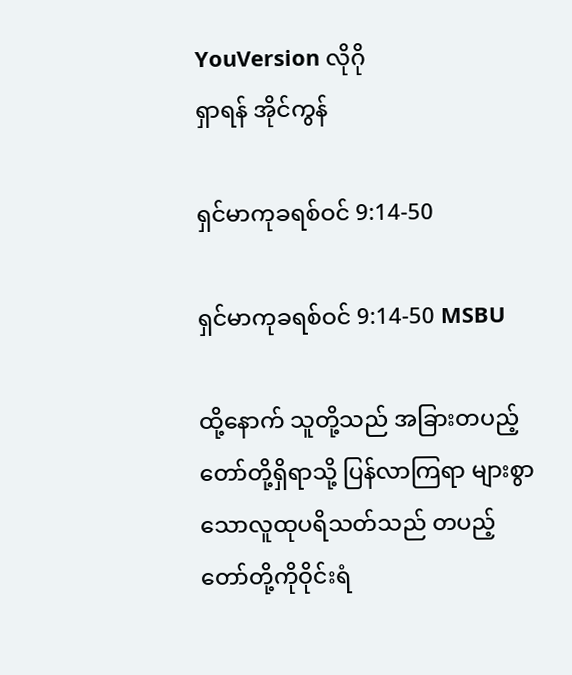YouVersion လိုဂို
ရှာရန် အိုင်ကွန်

ရှင်မာကုခရစ်ဝင် 9:14-50

ရှင်မာကုခရစ်ဝင် 9:14-50 MSBU

ထို့နောက် သူတို့သည် အခြားတပည့်တော်တို့ရှိရာသို့ ပြန်လာကြရာ များစွာသောလူထုပရိသတ်သည် တပည့်တော်တို့ကိုဝိုင်းရံ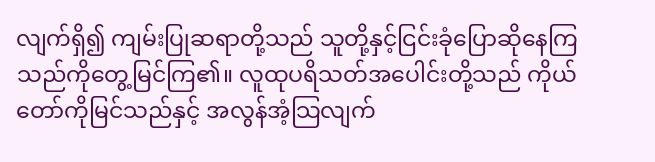လျက်ရှိ၍ ကျမ်းပြုဆရာတို့သည် သူတို့နှင့်ငြင်းခုံပြောဆိုနေကြသည်ကိုတွေ့မြင်ကြ၏။ လူထုပရိသတ်အပေါင်းတို့သည် ကိုယ်တော်ကိုမြင်သည်နှင့် အလွန်အံ့သြလျက်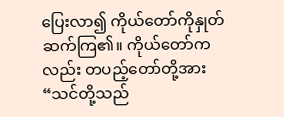ပြေးလာ၍ ကိုယ်တော်ကိုနှုတ်ဆက်ကြ၏။ ကိုယ်တော်ကလည်း တပည့်တော်တို့အား“သင်တို့သည်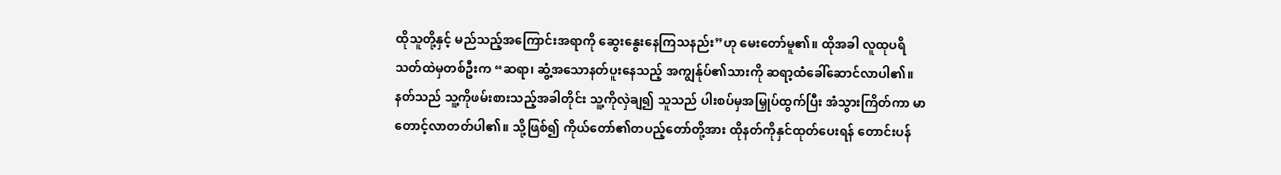ထိုသူတို့နှင့် မည်သည့်အကြောင်းအရာကို ဆွေးနွေးနေကြသနည်း”ဟု မေးတော်မူ၏။ ထိုအခါ လူထုပရိသတ်ထဲမှတစ်ဦးက “ဆရာ၊ ဆွံ့အသောနတ်ပူးနေသည့် အကျွန်ုပ်၏သားကို ဆရာ့ထံခေါ်ဆောင်လာပါ၏။ နတ်သည် သူ့ကိုဖမ်းစားသည့်အခါတိုင်း သူ့ကိုလှဲချ၍ သူသည် ပါးစပ်မှအမြှုပ်ထွက်ပြီး အံသွားကြိတ်ကာ မာတောင့်လာတတ်ပါ၏။ သို့ဖြစ်၍ ကိုယ်တော်၏တပည့်တော်တို့အား ထိုနတ်ကိုနှင်ထုတ်ပေးရန် တောင်းပန်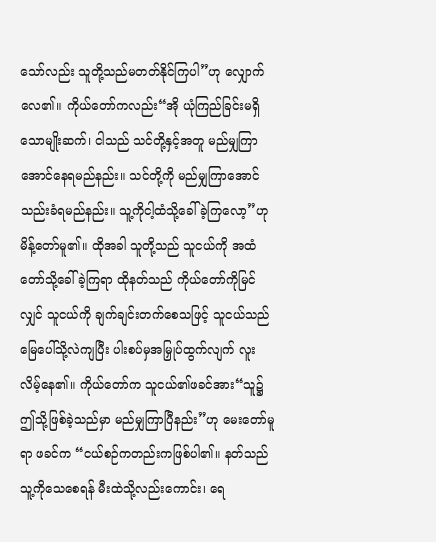သော်လည်း သူတို့သည်မတတ်နိုင်ကြပါ”ဟု လျှောက်လေ၏။ ကိုယ်တော်ကလည်း“အို ယုံကြည်ခြင်းမရှိသောမျိုးဆက်၊ ငါသည် သင်တို့နှင့်အတူ မည်မျှကြာအောင်နေရမည်နည်း။ သင်တို့ကို မည်မျှကြာအောင်သည်းခံရမည်နည်း။ သူ့ကိုငါ့ထံသို့ခေါ်ခဲ့ကြလော့”ဟု မိန့်တော်မူ၏။ ထိုအခါ သူတို့သည် သူငယ်ကို အထံတော်သို့ခေါ်ခဲ့ကြရာ ထိုနတ်သည် ကိုယ်တော်ကိုမြင်လျှင် သူငယ်ကို ချက်ချင်းတက်စေသဖြင့် သူငယ်သည် မြေပေါ်သို့လဲကျပြီး ပါးစပ်မှအမြှုပ်ထွက်လျက် လူးလိမ့်နေ၏။ ကိုယ်တော်က သူငယ်၏ဖခင်အား“သူ၌ ဤသို့ဖြစ်ခဲ့သည်မှာ မည်မျှကြာပြီနည်း”ဟု မေးတော်မူရာ ဖခင်က “ငယ်စဉ်ကတည်းကဖြစ်ပါ၏။ နတ်သည် သူ့ကိုသေစေရန် မီးထဲသို့လည်းကောင်း၊ ရေ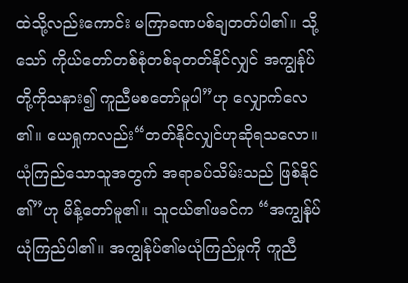ထဲသို့လည်းကောင်း မကြာခဏပစ်ချတတ်ပါ၏။ သို့သော် ကိုယ်တော်တစ်စုံတစ်ခုတတ်နိုင်လျှင် အကျွန်ုပ်တို့ကိုသနား၍ ကူညီမစတော်မူပါ”ဟု လျှောက်လေ၏။ ယေရှုကလည်း“တတ်နိုင်လျှင်ဟုဆိုရသလော။ ယုံကြည်သောသူအတွက် အရာခပ်သိမ်းသည် ဖြစ်နိုင်၏”ဟု မိန့်တော်မူ၏။ သူငယ်၏ဖခင်က “အကျွန်ုပ်ယုံကြည်ပါ၏။ အကျွန်ုပ်၏မယုံကြည်မှုကို ကူညီ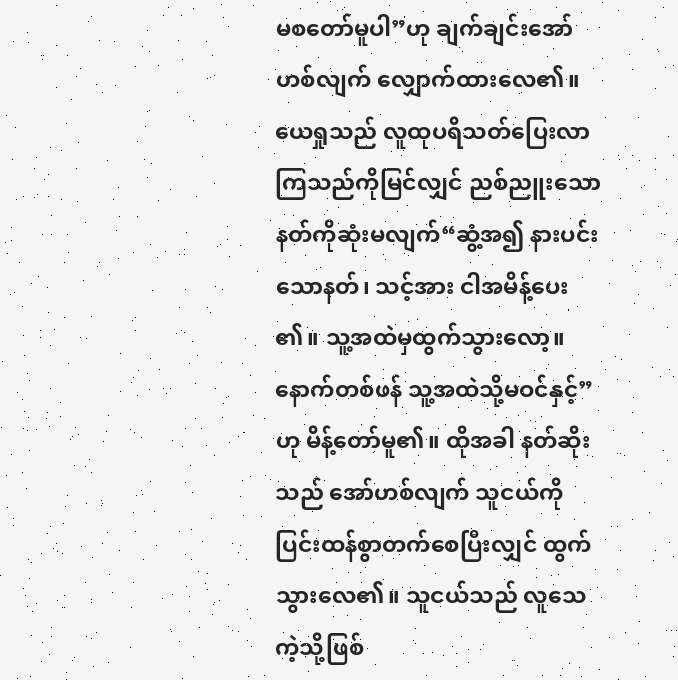မစတော်မူပါ”ဟု ချက်ချင်းအော်ဟစ်လျက် လျှောက်ထားလေ၏။ ယေရှုသည် လူထုပရိသတ်ပြေးလာကြသည်ကိုမြင်လျှင် ညစ်ညူးသောနတ်ကိုဆုံးမလျက်“ဆွံ့အ၍ နားပင်းသောနတ်၊ သင့်အား ငါအမိန့်ပေး၏။ သူ့အထဲမှထွက်သွားလော့။ နောက်တစ်ဖန် သူ့အထဲသို့မဝင်နှင့်”ဟု မိန့်တော်မူ၏။ ထိုအခါ နတ်ဆိုးသည် အော်ဟစ်လျက် သူငယ်ကို ပြင်းထန်စွာတက်စေပြီးလျှင် ထွက်သွားလေ၏။ သူငယ်သည် လူသေကဲ့သို့ဖြစ်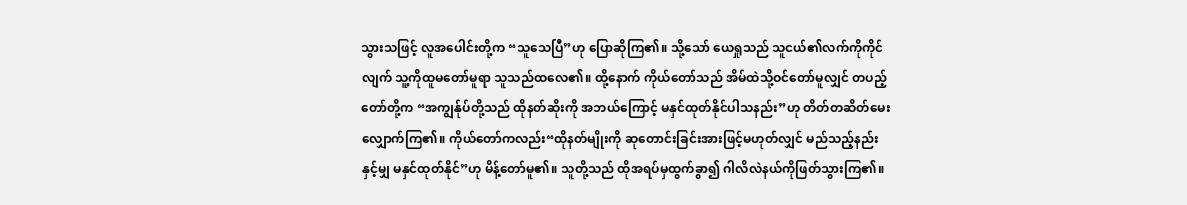သွားသဖြင့် လူအပေါင်းတို့က “သူသေပြီ”ဟု ပြောဆိုကြ၏။ သို့သော် ယေရှုသည် သူငယ်၏လက်ကိုကိုင်လျက် သူ့ကိုထူမတော်မူရာ သူသည်ထလေ၏။ ထို့နောက် ကိုယ်တော်သည် အိမ်ထဲသို့ဝင်တော်မူလျှင် တပည့်တော်တို့က “အကျွန်ုပ်တို့သည် ထိုနတ်ဆိုးကို အဘယ်ကြောင့် မနှင်ထုတ်နိုင်ပါသနည်း”ဟု တိတ်တဆိတ်မေးလျှောက်ကြ၏။ ကိုယ်တော်ကလည်း“ထိုနတ်မျိုးကို ဆုတောင်းခြင်းအားဖြင့်မဟုတ်လျှင် မည်သည့်နည်းနှင့်မျှ မနှင်ထုတ်နိုင်”ဟု မိန့်တော်မူ၏။ သူတို့သည် ထိုအရပ်မှထွက်ခွာ၍ ဂါလိလဲနယ်ကိုဖြတ်သွားကြ၏။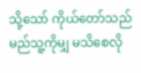သို့သော် ကိုယ်တော်သည် မည်သူ့ကိုမျှ မသိစေလို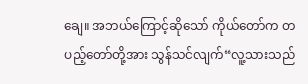ချေ။ အဘယ်ကြောင့်ဆိုသော် ကိုယ်တော်က တပည့်တော်တို့အား သွန်သင်လျက်“လူ့သားသည်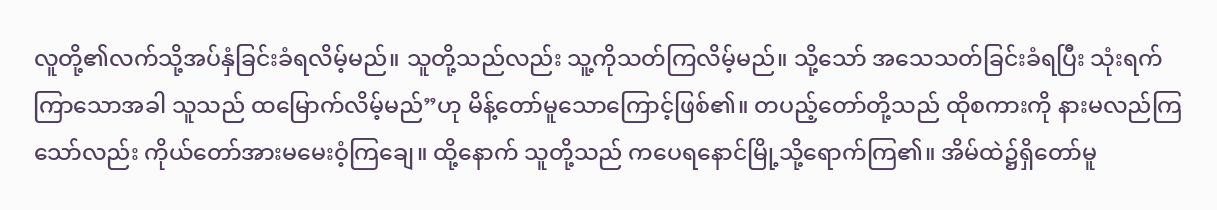လူတို့၏လက်သို့အပ်နှံခြင်းခံရလိမ့်မည်။ သူတို့သည်လည်း သူ့ကိုသတ်ကြလိမ့်မည်။ သို့သော် အသေသတ်ခြင်းခံရပြီး သုံးရက်ကြာသောအခါ သူသည် ထမြောက်လိမ့်မည်”ဟု မိန့်တော်မူသောကြောင့်ဖြစ်၏။ တပည့်တော်တို့သည် ထိုစကားကို နားမလည်ကြသော်လည်း ကိုယ်တော်အားမမေးဝံ့ကြချေ။ ထို့နောက် သူတို့သည် ကပေရနောင်မြို့သို့ရောက်ကြ၏။ အိမ်ထဲ၌ရှိတော်မူ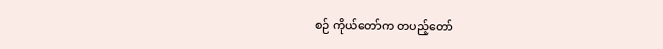စဉ် ကိုယ်တော်က တပည့်တော်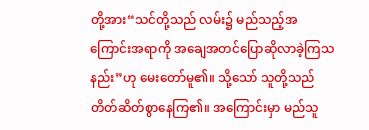တို့အား“သင်တို့သည် လမ်း၌ မည်သည့်အကြောင်းအရာကို အချေအတင်ပြောဆိုလာခဲ့ကြသနည်း”ဟု မေးတော်မူ၏။ သို့သော် သူတို့သည် တိတ်ဆိတ်စွာနေကြ၏။ အကြောင်းမှာ မည်သူ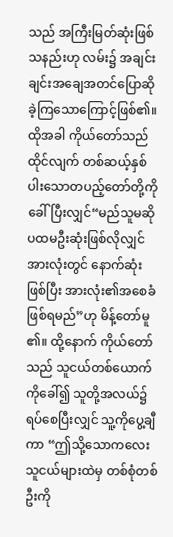သည် အကြီးမြတ်ဆုံးဖြစ်သနည်းဟု လမ်း၌ အချင်းချင်းအချေအတင်ပြောဆိုခဲ့ကြသောကြောင့်ဖြစ်၏။ ထိုအခါ ကိုယ်တော်သည်ထိုင်လျက် တစ်ဆယ့်နှစ်ပါးသောတပည့်တော်တို့ကိုခေါ်ပြီးလျှင်“မည်သူမဆို ပထမဦးဆုံးဖြစ်လိုလျှင် အားလုံးတွင် နောက်ဆုံးဖြစ်ပြီး အားလုံး၏အစေခံဖြစ်ရမည်”ဟု မိန့်တော်မူ၏။ ထို့နောက် ကိုယ်တော်သည် သူငယ်တစ်ယောက်ကိုခေါ်၍ သူတို့အလယ်၌ရပ်စေပြီးလျှင် သူ့ကိုပွေ့ချီကာ “ဤသို့သောကလေးသူငယ်များထဲမှ တစ်စုံတစ်ဦးကို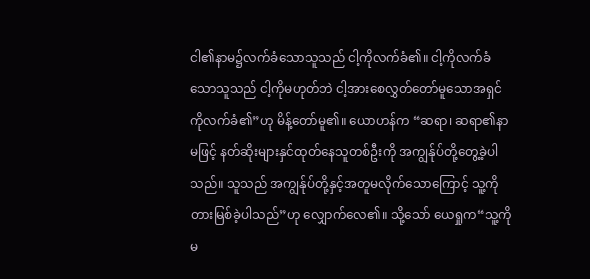ငါ၏နာမ၌လက်ခံသောသူသည် ငါ့ကိုလက်ခံ၏။ ငါ့ကိုလက်ခံသောသူသည် ငါ့ကိုမဟုတ်ဘဲ ငါ့အားစေလွှတ်တော်မူသောအရှင်ကိုလက်ခံ၏”ဟု မိန့်တော်မူ၏။ ယောဟန်က “ဆရာ၊ ဆရာ၏နာမဖြင့် နတ်ဆိုးများနှင်ထုတ်နေသူတစ်ဦးကို အကျွန်ုပ်တို့တွေ့ခဲ့ပါသည်။ သူသည် အကျွန်ုပ်တို့နှင့်အတူမလိုက်သောကြောင့် သူ့ကိုတားမြစ်ခဲ့ပါသည်”ဟု လျှောက်လေ၏။ သို့သော် ယေရှုက“သူ့ကိုမ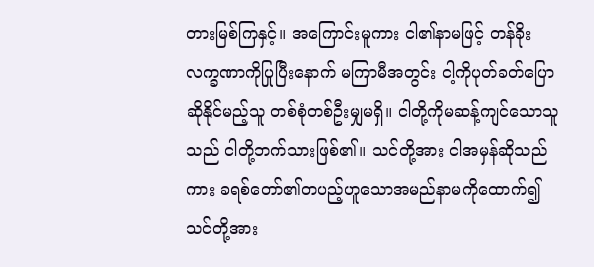တားမြစ်ကြနှင့်။ အကြောင်းမူကား ငါ၏နာမဖြင့် တန်ခိုးလက္ခဏာကိုပြုပြီးနောက် မကြာမီအတွင်း ငါ့ကိုပုတ်ခတ်ပြောဆိုနိုင်မည့်သူ တစ်စုံတစ်ဦးမျှမရှိ။ ငါတို့ကိုမဆန့်ကျင်သောသူသည် ငါတို့ဘက်သားဖြစ်၏။ သင်တို့အား ငါအမှန်ဆိုသည်ကား ခရစ်တော်၏တပည့်ဟူသောအမည်နာမကိုထောက်၍ သင်တို့အား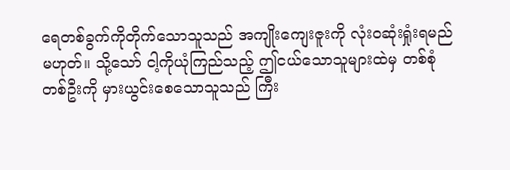ရေတစ်ခွက်ကိုတိုက်သောသူသည် အကျိုးကျေးဇူးကို လုံးဝဆုံးရှုံးရမည်မဟုတ်။ သို့သော် ငါ့ကိုယုံကြည်သည့် ဤငယ်သောသူများထဲမှ တစ်စုံတစ်ဦးကို မှားယွင်းစေသောသူသည် ကြီး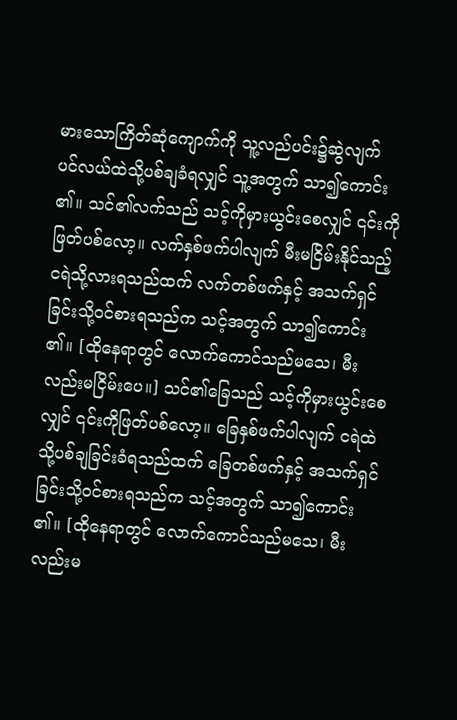မားသောကြိတ်ဆုံကျောက်ကို သူ့လည်ပင်း၌ဆွဲလျက် ပင်လယ်ထဲသို့ပစ်ချခံရလျှင် သူ့အတွက် သာ၍ကောင်း၏။ သင်၏လက်သည် သင့်ကိုမှားယွင်းစေလျှင် ၎င်းကိုဖြတ်ပစ်လော့။ လက်နှစ်ဖက်ပါလျက် မီးမငြိမ်းနိုင်သည့်ငရဲသို့လားရသည်ထက် လက်တစ်ဖက်နှင့် အသက်ရှင်ခြင်းသို့ဝင်စားရသည်က သင့်အတွက် သာ၍ကောင်း၏။ [ထိုနေရာတွင် လောက်ကောင်သည်မသေ၊ မီးလည်းမငြိမ်းပေ။] သင်၏ခြေသည် သင့်ကိုမှားယွင်းစေလျှင် ၎င်းကိုဖြတ်ပစ်လော့။ ခြေနှစ်ဖက်ပါလျက် ငရဲထဲသို့ပစ်ချခြင်းခံရသည်ထက် ခြေတစ်ဖက်နှင့် အသက်ရှင်ခြင်းသို့ဝင်စားရသည်က သင့်အတွက် သာ၍ကောင်း၏။ [ထိုနေရာတွင် လောက်ကောင်သည်မသေ၊ မီးလည်းမ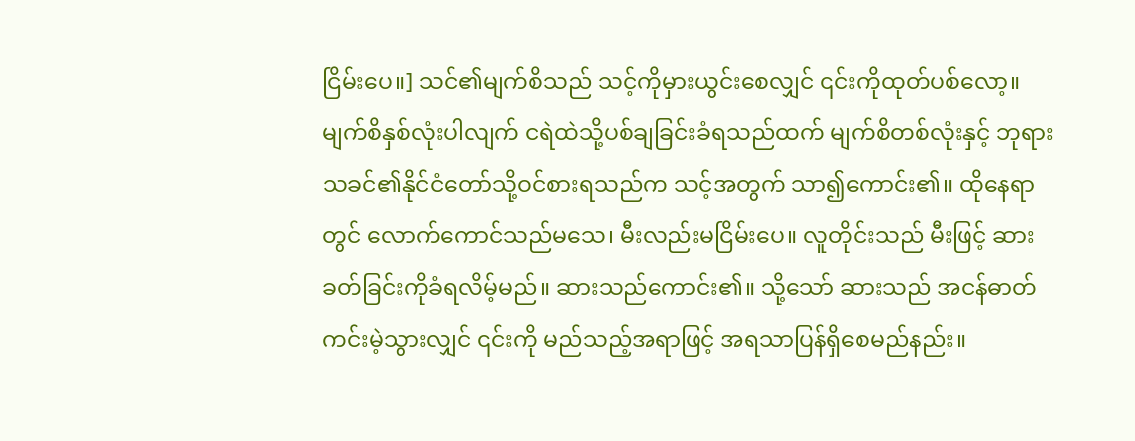ငြိမ်းပေ။] သင်၏မျက်စိသည် သင့်ကိုမှားယွင်းစေလျှင် ၎င်းကိုထုတ်ပစ်လော့။ မျက်စိနှစ်လုံးပါလျက် ငရဲထဲသို့ပစ်ချခြင်းခံရသည်ထက် မျက်စိတစ်လုံးနှင့် ဘုရားသခင်၏နိုင်ငံတော်သို့ဝင်စားရသည်က သင့်အတွက် သာ၍ကောင်း၏။ ထိုနေရာတွင် လောက်ကောင်သည်မသေ၊ မီးလည်းမငြိမ်းပေ။ လူတိုင်းသည် မီးဖြင့် ဆားခတ်ခြင်းကိုခံရလိမ့်မည်။ ဆားသည်ကောင်း၏။ သို့သော် ဆားသည် အငန်ဓာတ်ကင်းမဲ့သွားလျှင် ၎င်းကို မည်သည့်အရာဖြင့် အရသာပြန်ရှိစေမည်နည်း။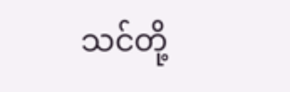သင်တို့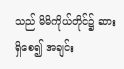သည် မိမိကိုယ်တိုင်၌ ဆားရှိစေ၍ အချင်း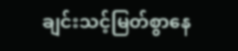ချင်းသင့်မြတ်စွာနေ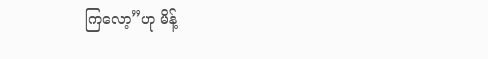ကြလော့”ဟု မိန့်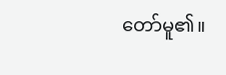တော်မူ၏။